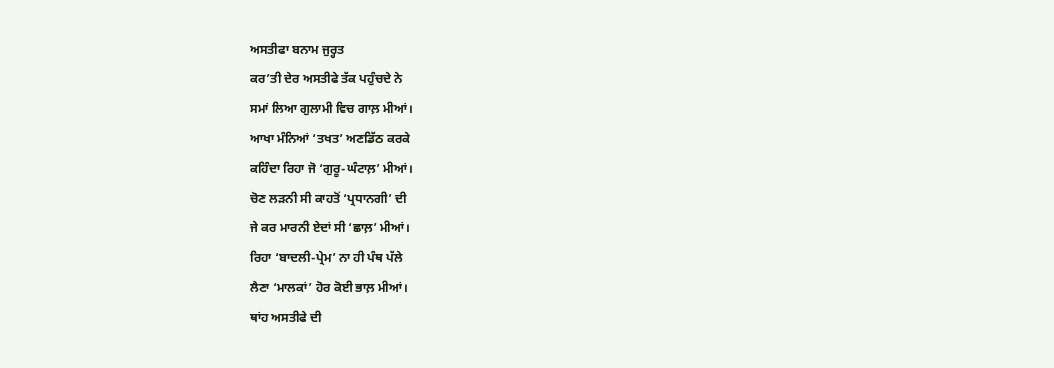ਅਸਤੀਫਾ ਬਨਾਮ ਜੁਰ੍ਹਤ
ਕਰ’ਤੀ ਦੇਰ ਅਸਤੀਫੇ ਤੱਕ ਪਹੁੰਚਦੇ ਨੇ
ਸਮਾਂ ਲਿਆ ਗੁਲਾਮੀ ਵਿਚ ਗਾਲ਼ ਮੀਆਂ।
ਆਖਾ ਮੰਨਿਆਂ ‘ਤਖਤ’ ਅਣਡਿੱਠ ਕਰਕੇ
ਕਹਿੰਦਾ ਰਿਹਾ ਜੋ ‘ਗੁਰੂ-ਘੰਟਾਲ਼’ ਮੀਆਂ।
ਚੋਣ ਲੜਨੀ ਸੀ ਕਾਹਤੋਂ ‘ਪ੍ਰਧਾਨਗੀ’ ਦੀ
ਜੇ ਕਰ ਮਾਰਨੀ ਏਦਾਂ ਸੀ ‘ਛਾਲ਼’ ਮੀਆਂ।
ਰਿਹਾ ‘ਬਾਦਲੀ-ਪ੍ਰੇਮ’ ਨਾ ਹੀ ਪੰਥ ਪੱਲੇ
ਲੈਣਾ ‘ਮਾਲਕਾਂ’ ਹੋਰ ਕੋਈ ਭਾਲ਼ ਮੀਆਂ।
ਥਾਂਹ ਅਸਤੀਫੇ ਦੀ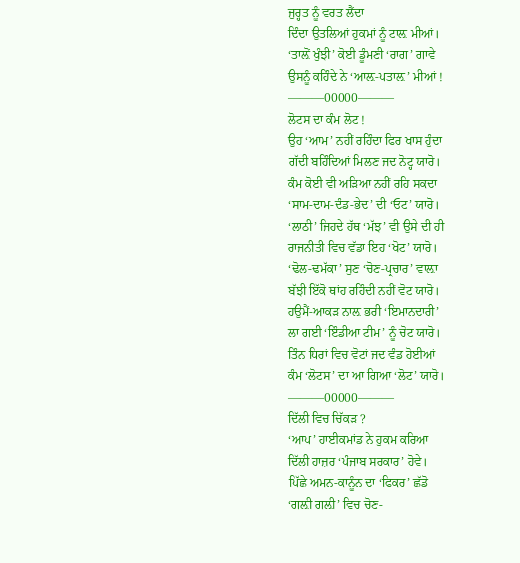ਜੁਰ੍ਹਤ ਨੂੰ ਵਰਤ ਲੈਂਦਾ
ਦਿੰਦਾ ਉਤਲਿਆਂ ਹੁਕਮਾਂ ਨੂੰ ਟਾਲ਼ ਮੀਆਂ।
‘ਤਾਲ਼ੋਂ ਖੁੰਝੀ’ ਕੋਈ ਡੂੰਮਣੀ ‘ਰਾਗ’ ਗਾਵੇ
ਉਸਨੂੰ ਕਹਿੰਦੇ ਨੇ ‘ਆਲ਼-ਪਤਾਲ਼’ ਮੀਆਂ !
———00000———
ਲੋਟਸ ਦਾ ਕੰਮ ਲੋਟ !
ਉਹ ‘ਆਮ’ ਨਹੀਂ ਰਹਿੰਦਾ ਫਿਰ ਖਾਸ ਹੁੰਦਾ
ਗੱਦੀ ਬਹਿੰਦਿਆਂ ਮਿਲਣ ਜਦ ਨੋਟ੍ਹ ਯਾਰੋ।
ਕੰਮ ਕੋਈ ਵੀ ਅੜਿਆ ਨਹੀਂ ਰਹਿ ਸਕਦਾ
‘ਸਾਮ-ਦਾਮ-ਦੰਡ-ਭੇਦ’ ਦੀ ‘ਓਟ’ ਯਾਰੋ।
‘ਲਾਠੀ’ ਜਿਹਦੇ ਹੱਥ ‘ਮੱਝ’ ਵੀ ਉਸੇ ਦੀ ਹੀ
ਰਾਜਨੀਤੀ ਵਿਚ ਵੱਡਾ ਇਹ ‘ਖੋਟ’ ਯਾਰੋ।
‘ਢੋਲ-ਢਮੱਕਾ’ ਸੁਣ ‘ਚੋਣ-ਪ੍ਰਚਾਰ’ ਵਾਲ਼ਾ
ਬੱਝੀ ਇੱਕੋ ਥਾਂਹ ਰਹਿੰਦੀ ਨਹੀਂ ਵੋਟ ਯਾਰੋ।
ਹਉਮੈਂ-ਆਕੜ ਨਾਲ਼ ਭਰੀ ‘ਇਮਾਨਦਾਰੀ’
ਲਾ ਗਈ ‘ਇੰਡੀਆ ਟੀਮ’ ਨੂੰ ਚੋਟ ਯਾਰੋ।
ਤਿੰਨ ਧਿਰਾਂ ਵਿਚ ਵੋਟਾਂ ਜਦ ਵੰਡ ਹੋਈਆਂ
ਕੰਮ ‘ਲੋਟਸ’ ਦਾ ਆ ਗਿਆ ‘ਲੋਟ’ ਯਾਰੋ।
———00000———
ਦਿੱਲੀ ਵਿਚ ਚਿੱਕੜ ?
‘ਆਪ’ ਹਾਈਕਮਾਂਡ ਨੇ ਹੁਕਮ ਕਰਿਆ
ਦਿੱਲੀ ਹਾਜ਼ਰ ‘ਪੰਜਾਬ ਸਰਕਾਰ’ ਹੋਵੇ।
ਪਿੱਛੇ ਅਮਨ-ਕਾਨੂੰਨ ਦਾ ‘ਫਿਕਰ’ ਛੱਡੋ
‘ਗਲ਼ੀ ਗਲ਼ੀ’ ਵਿਚ ਚੋਣ-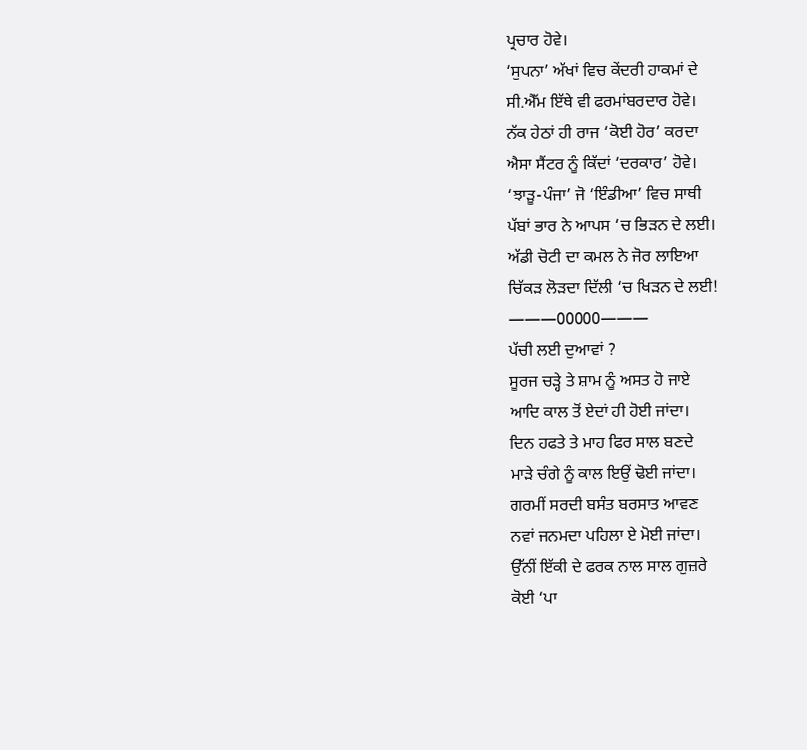ਪ੍ਰਚਾਰ ਹੋਵੇ।
‘ਸੁਪਨਾ’ ਅੱਖਾਂ ਵਿਚ ਕੇਂਦਰੀ ਹਾਕਮਾਂ ਦੇ
ਸੀ.ਐੱਮ ਇੱਥੇ ਵੀ ਫਰਮਾਂਬਰਦਾਰ ਹੋਵੇ।
ਨੱਕ ਹੇਠਾਂ ਹੀ ਰਾਜ ‘ਕੋਈ ਹੋਰ’ ਕਰਦਾ
ਐਸਾ ਸੈਂਟਰ ਨੂੰ ਕਿੱਦਾਂ ‘ਦਰਕਾਰ’ ਹੋਵੇ।
‘ਝਾੜੂ-ਪੰਜਾ’ ਜੋ ‘ਇੰਡੀਆ’ ਵਿਚ ਸਾਥੀ
ਪੱਬਾਂ ਭਾਰ ਨੇ ਆਪਸ ‘ਚ ਭਿੜਨ ਦੇ ਲਈ।
ਅੱਡੀ ਚੋਟੀ ਦਾ ਕਮਲ ਨੇ ਜੋਰ ਲਾਇਆ
ਚਿੱਕੜ ਲੋੜਦਾ ਦਿੱਲੀ ‘ਚ ਖਿੜਨ ਦੇ ਲਈ!
———00000———
ਪੱਚੀ ਲਈ ਦੁਆਵਾਂ ?
ਸੂਰਜ ਚੜ੍ਹੇ ਤੇ ਸ਼ਾਮ ਨੂੰ ਅਸਤ ਹੋ ਜਾਏ
ਆਦਿ ਕਾਲ ਤੋਂ ਏਦਾਂ ਹੀ ਹੋਈ ਜਾਂਦਾ।
ਦਿਨ ਹਫਤੇ ਤੇ ਮਾਹ ਫਿਰ ਸਾਲ ਬਣਦੇ
ਮਾੜੇ ਚੰਗੇ ਨੂੰ ਕਾਲ ਇਉਂ ਢੋਈ ਜਾਂਦਾ।
ਗਰਮੀਂ ਸਰਦੀ ਬਸੰਤ ਬਰਸਾਤ ਆਵਣ
ਨਵਾਂ ਜਨਮਦਾ ਪਹਿਲਾ ਏ ਮੋਈ ਜਾਂਦਾ।
ਉੱਨੀਂ ਇੱਕੀ ਦੇ ਫਰਕ ਨਾਲ ਸਾਲ ਗੁਜ਼ਰੇ
ਕੋਈ ‘ਪਾ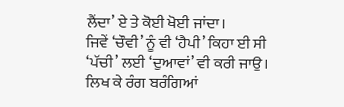ਲੈਂਦਾ’ ਏ ਤੇ ਕੋਈ ਖੋਈ ਜਾਂਦਾ।
ਜਿਵੇਂ ‘ਚੌਵੀ’ ਨੂੰ ਵੀ ‘ਹੈਪੀ’ ਕਿਹਾ ਈ ਸੀ
‘ਪੱਚੀ’ ਲਈ ‘ਦੁਆਵਾਂ’ ਵੀ ਕਰੀ ਜਾਉ।
ਲਿਖ ਕੇ ਰੰਗ ਬਰੰਗਿਆਂ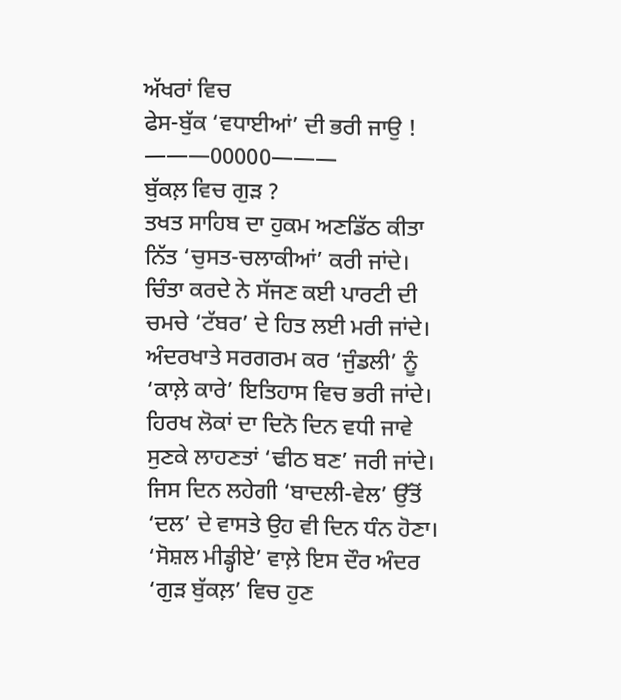ਅੱਖਰਾਂ ਵਿਚ
ਫੇਸ-ਬੁੱਕ ‘ਵਧਾਈਆਂ’ ਦੀ ਭਰੀ ਜਾਉ !
———00000———
ਬੁੱਕਲ਼ ਵਿਚ ਗੁੜ ?
ਤਖਤ ਸਾਹਿਬ ਦਾ ਹੁਕਮ ਅਣਡਿੱਠ ਕੀਤਾ
ਨਿੱਤ ‘ਚੁਸਤ-ਚਲਾਕੀਆਂ’ ਕਰੀ ਜਾਂਦੇ।
ਚਿੰਤਾ ਕਰਦੇ ਨੇ ਸੱਜਣ ਕਈ ਪਾਰਟੀ ਦੀ
ਚਮਚੇ ‘ਟੱਬਰ’ ਦੇ ਹਿਤ ਲਈ ਮਰੀ ਜਾਂਦੇ।
ਅੰਦਰਖਾਤੇ ਸਰਗਰਮ ਕਰ ‘ਜੁੰਡਲੀ’ ਨੂੰ
‘ਕਾਲ਼ੇ ਕਾਰੇ’ ਇਤਿਹਾਸ ਵਿਚ ਭਰੀ ਜਾਂਦੇ।
ਹਿਰਖ ਲੋਕਾਂ ਦਾ ਦਿਨੋ ਦਿਨ ਵਧੀ ਜਾਵੇ
ਸੁਣਕੇ ਲਾਹਣਤਾਂ ‘ਢੀਠ ਬਣ’ ਜਰੀ ਜਾਂਦੇ।
ਜਿਸ ਦਿਨ ਲਹੇਗੀ ‘ਬਾਦਲੀ-ਵੇਲ’ ਉੱਤੋਂ
‘ਦਲ’ ਦੇ ਵਾਸਤੇ ਉਹ ਵੀ ਦਿਨ ਧੰਨ ਹੋਣਾ।
‘ਸੋਸ਼ਲ ਮੀਡ੍ਹੀਏ’ ਵਾਲ਼ੇ ਇਸ ਦੌਰ ਅੰਦਰ
‘ਗੁੜ ਬੁੱਕਲ਼’ ਵਿਚ ਹੁਣ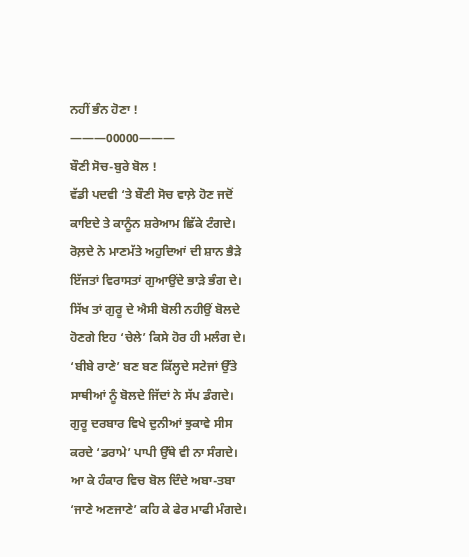ਨਹੀਂ ਭੰਨ ਹੋਣਾ !
———00000———
ਬੌਣੀ ਸੋਚ-ਬੁਰੇ ਬੋਲ !
ਵੱਡੀ ਪਦਵੀ ‘ਤੇ ਬੌਣੀ ਸੋਚ ਵਾਲ਼ੇ ਹੋਣ ਜਦੋਂ
ਕਾਇਦੇ ਤੇ ਕਾਨੂੰਨ ਸ਼ਰੇਆਮ ਛਿੱਕੇ ਟੰਗਦੇ।
ਰੋਲ਼ਦੇ ਨੇ ਮਾਣਮੱਤੇ ਅਹੁਦਿਆਂ ਦੀ ਸ਼ਾਨ ਭੈੜੇ
ਇੱਜਤਾਂ ਵਿਰਾਸਤਾਂ ਗੁਆਉਂਦੇ ਭਾੜੇ ਭੰਗ ਦੇ।
ਸਿੱਖ ਤਾਂ ਗੁਰੂ ਦੇ ਐਸੀ ਬੋਲੀ ਨਹੀਉਂ ਬੋਲਦੇ
ਹੋਣਗੇ ਇਹ ‘ਚੇਲੇ’ ਕਿਸੇ ਹੋਰ ਹੀ ਮਲੰਗ ਦੇ।
‘ਬੀਬੇ ਰਾਣੇ’ ਬਣ ਬਣ ਕਿੱਲ੍ਹਦੇ ਸਟੇਜਾਂ ਉੱਤੇ
ਸਾਥੀਆਂ ਨੂੰ ਬੋਲਦੇ ਜਿੱਦਾਂ ਨੇ ਸੱਪ ਡੰਗਦੇ।
ਗੁਰੂ ਦਰਬਾਰ ਵਿਖੇ ਦੁਨੀਆਂ ਝੁਕਾਵੇ ਸੀਸ
ਕਰਦੇ ‘ਡਰਾਮੇ’ ਪਾਪੀ ਉੱਥੇ ਵੀ ਨਾ ਸੰਗਦੇ।
ਆ ਕੇ ਹੰਕਾਰ ਵਿਚ ਬੋਲ ਦਿੰਦੇ ਅਬਾ-ਤਬਾ
‘ਜਾਣੇ ਅਣਜਾਣੇ’ ਕਹਿ ਕੇ ਫੇਰ ਮਾਫੀ ਮੰਗਦੇ।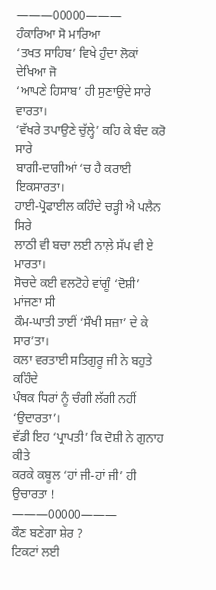———00000———
ਹੰਕਾਰਿਆ ਸੋ ਮਾਰਿਆ
‘ਤਖਤ ਸਾਹਿਬ’ ਵਿਖੇ ਹੁੰਦਾ ਲੋਕਾਂ ਦੇਖਿਆ ਜੋ
‘ਆਪਣੇ ਹਿਸਾਬ’ ਹੀ ਸੁਣਾਉਂਦੇ ਸਾਰੇ ਵਾਰਤਾ।
‘ਵੱਖਰੇ ਤਪਾਉਣੇ ਚੁੱਲ੍ਹੇ’ ਕਹਿ ਕੇ ਬੰਦ ਕਰੋ ਸਾਰੇ
ਬਾਗੀ-ਦਾਗੀਆਂ ‘ਚ ਹੈ ਕਰਾਈ ਇਕਸਾਰਤਾ।
ਹਾਈ-ਪ੍ਰੋਫਾਈਲ ਕਹਿੰਦੇ ਚੜ੍ਹੀ ਐ ਪਲੈਨ ਸਿਰੇ
ਲਾਠੀ ਵੀ ਬਚਾ ਲਈ ਨਾਲ਼ੇ ਸੱਪ ਵੀ ਏ ਮਾਰਤਾ।
ਸੋਚਦੇ ਕਈ ਵਲਟੋਹੇ ਵਾਂਗੂੰ ‘ਦੋਸ਼ੀ’ ਮਾਂਜਣਾ ਸੀ
ਕੌਮ-ਘਾਤੀ ਤਾਈਂ ‘ਸੌਖੀ ਸਜ਼ਾ’ ਦੇ ਕੇ ਸਾਰ’ਤਾ।
ਕਲਾ ਵਰਤਾਈ ਸਤਿਗੁਰੂ ਜੀ ਨੇ ਬਹੁਤੇ ਕਹਿੰਦੇ
ਪੰਥਕ ਧਿਰਾਂ ਨੂੰ ਚੰਗੀ ਲੱਗੀ ਨਹੀਂ ‘ਉਦਾਰਤਾ’।
ਵੱਡੀ ਇਹ ‘ਪ੍ਰਾਪਤੀ’ ਕਿ ਦੋਸ਼ੀ ਨੇ ਗੁਨਾਹ ਕੀਤੇ
ਕਰਕੇ ਕਬੂਲ ‘ਹਾਂ ਜੀ-ਹਾਂ ਜੀ’ ਹੀ ਉਚਾਰਤਾ !
———00000———
ਕੌਣ ਬਣੇਗਾ ਸ਼ੇਰ ?
ਟਿਕਟਾਂ ਲਈ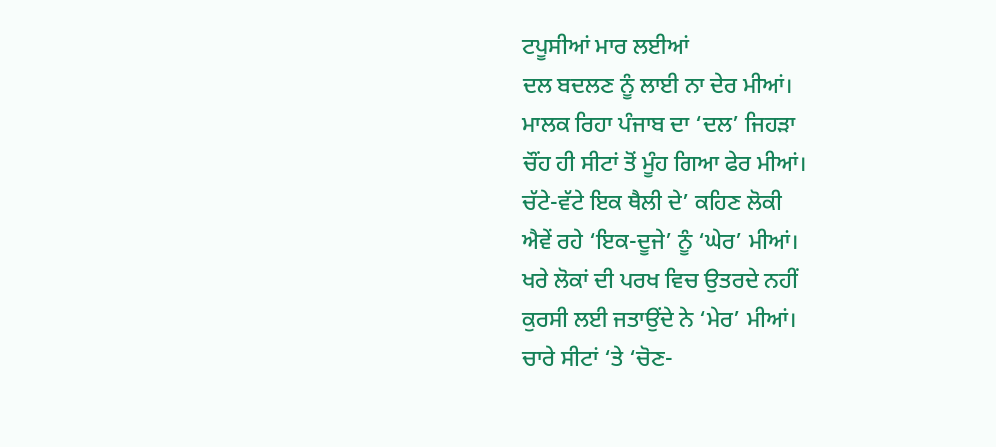ਟਪੂਸੀਆਂ ਮਾਰ ਲਈਆਂ
ਦਲ ਬਦਲਣ ਨੂੰ ਲਾਈ ਨਾ ਦੇਰ ਮੀਆਂ।
ਮਾਲਕ ਰਿਹਾ ਪੰਜਾਬ ਦਾ ‘ਦਲ’ ਜਿਹੜਾ
ਚੌਂਹ ਹੀ ਸੀਟਾਂ ਤੋਂ ਮੂੰਹ ਗਿਆ ਫੇਰ ਮੀਆਂ।
ਚੱਟੇ-ਵੱਟੇ ਇਕ ਥੈਲੀ ਦੇ’ ਕਹਿਣ ਲੋਕੀ
ਐਵੇਂ ਰਹੇ ‘ਇਕ-ਦੂਜੇ’ ਨੂੰ ‘ਘੇਰ’ ਮੀਆਂ।
ਖਰੇ ਲੋਕਾਂ ਦੀ ਪਰਖ ਵਿਚ ਉਤਰਦੇ ਨਹੀਂ
ਕੁਰਸੀ ਲਈ ਜਤਾਉਂਦੇ ਨੇ ‘ਮੇਰ’ ਮੀਆਂ।
ਚਾਰੇ ਸੀਟਾਂ ‘ਤੇ ‘ਚੋਣ-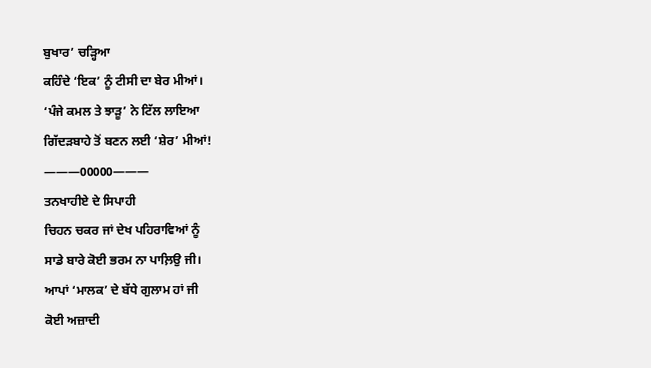ਬੁਖਾਰ’ ਚੜ੍ਹਿਆ
ਕਹਿੰਦੇ ‘ਇਕ’ ਨੂੰ ਟੀਸੀ ਦਾ ਬੇਰ ਮੀਆਂ।
‘ਪੰਜੇ ਕਮਲ ਤੇ ਝਾੜੂ’ ਨੇ ਟਿੱਲ ਲਾਇਆ
ਗਿੱਦੜਬਾਹੇ ਤੋਂ ਬਣਨ ਲਈ ‘ਸ਼ੇਰ’ ਮੀਆਂ!
———00000———
ਤਨਖਾਹੀਏ ਦੇ ਸਿਪਾਹੀ
ਚਿਹਨ ਚਕਰ ਜਾਂ ਦੇਖ ਪਹਿਰਾਵਿਆਂ ਨੂੰ
ਸਾਡੇ ਬਾਰੇ ਕੋਈ ਭਰਮ ਨਾ ਪਾਲ਼ਿਉ ਜੀ।
ਆਪਾਂ ‘ਮਾਲਕ’ ਦੇ ਬੱਧੇ ਗੁਲਾਮ ਹਾਂ ਜੀ
ਕੋਈ ਅਜ਼ਾਦੀ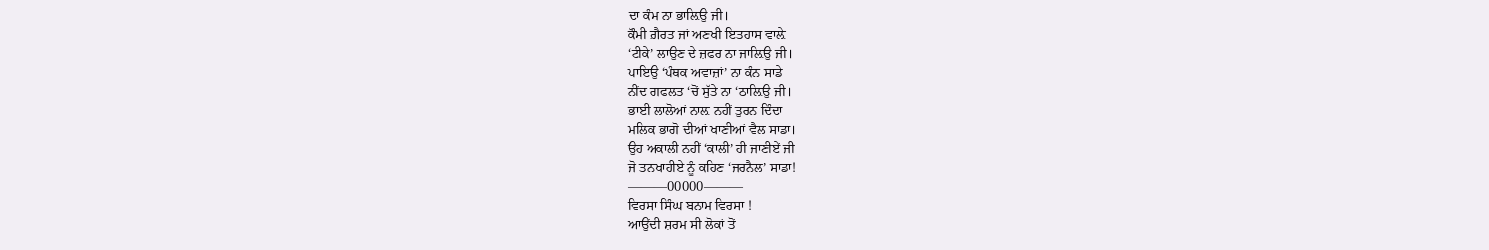ਦਾ ਕੰਮ ਨਾ ਭਾਲ਼ਿਉ ਜੀ।
ਕੌਮੀ ਗ਼ੈਰਤ ਜਾਂ ਅਣਖੀ ਇਤਹਾਸ ਵਾਲ਼ੇ
‘ਟੀਕੇ’ ਲਾਉਣ ਦੇ ਜ਼ਫਰ ਨਾ ਜਾਲ਼ਿਉ ਜੀ।
ਪਾਇਉ ‘ਪੰਥਕ ਅਵਾਜ਼ਾਂ’ ਨਾ ਕੰਨ ਸਾਡੇ
ਨੀਂਦ ਗਫਲਤ ‘ਚੋਂ ਸੁੱਤੇ ਨਾ ‘ਠਾਲ਼ਿਉ ਜੀ।
ਭਾਈ ਲਾਲੋਆਂ ਨਾਲ਼ ਨਹੀਂ ਤੁਰਨ ਦਿੰਦਾ
ਮਲਿਕ ਭਾਗੋ ਦੀਆਂ ਖਾਣੀਆਂ ਵੈਲ ਸਾਡਾ।
ਉਹ ਅਕਾਲੀ ਨਹੀਂ ‘ਕਾਲੀ’ ਹੀ ਜਾਣੀਏਂ ਜੀ
ਜੋ ਤਨਖਾਹੀਏ ਨੂੰ ਕਹਿਣ ‘ਜਰਨੈਲ’ ਸਾਡਾ!
———00000———
ਵਿਰਸਾ ਸਿੰਘ ਬਨਾਮ ਵਿਰਸਾ !
ਆਉਂਦੀ ਸ਼ਰਮ ਸੀ ਲੋਕਾਂ ਤੋਂ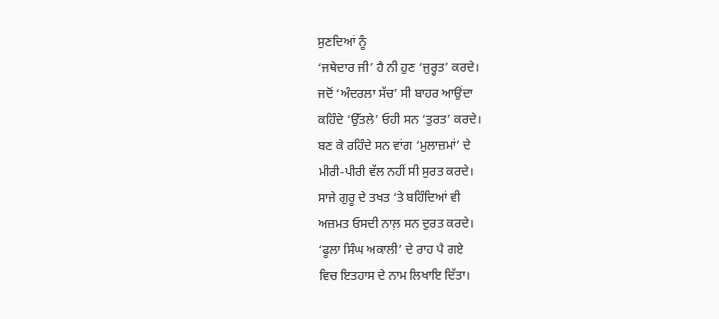ਸੁਣਦਿਆਂ ਨੂੰ
‘ਜਥੇਦਾਰ ਜੀ’ ਹੈ ਨੀ ਹੁਣ ‘ਜੁਰ੍ਹਤ’ ਕਰਦੇ।
ਜਦੋਂ ‘ਅੰਦਰਲਾ ਸੱਚ’ ਸੀ ਬਾਹਰ ਆਉਂਦਾ
ਕਹਿੰਦੇ ‘ਉੱਤਲੇ’ ਓਹੀ ਸਨ ‘ਤੁਰਤ’ ਕਰਦੇ।
ਬਣ ਕੇ ਰਹਿੰਦੇ ਸਨ ਵਾਂਗ ‘ਮੁਲਾਜ਼ਮਾਂ’ ਦੇ
ਮੀਰੀ-ਪੀਰੀ ਵੱਲ ਨਹੀਂ ਸੀ ਸੁਰਤ ਕਰਦੇ।
ਸਾਜੇ ਗੁਰੂ ਦੇ ਤਖਤ ‘ਤੇ ਬਹਿੰਦਿਆਂ ਵੀ
ਅਜ਼ਮਤ ਓਸਦੀ ਨਾਲ਼ ਸਨ ਦੁਰਤ ਕਰਦੇ।
‘ਫੂਲਾ ਸਿੰਘ ਅਕਾਲੀ’ ਦੇ ਰਾਹ ਪੈ ਗਏ
ਵਿਚ ਇਤਹਾਸ ਦੇ ਨਾਮ ਲਿਖਾਇ ਦਿੱਤਾ।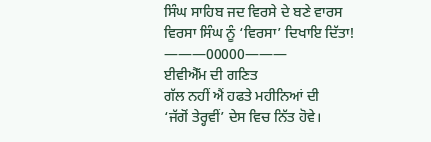ਸਿੰਘ ਸਾਹਿਬ ਜਦ ਵਿਰਸੇ ਦੇ ਬਣੇ ਵਾਰਸ
ਵਿਰਸਾ ਸਿੰਘ ਨੂੰ ‘ਵਿਰਸਾ’ ਦਿਖਾਇ ਦਿੱਤਾ!
———00000———
ਈਵੀਐੱਮ ਦੀ ਗਣਿਤ
ਗੱਲ ਨਹੀਂ ਐਂ ਹਫਤੇ ਮਹੀਨਿਆਂ ਦੀ
‘ਜੱਗੋਂ ਤੇਰ੍ਹਵੀਂ’ ਦੇਸ ਵਿਚ ਨਿੱਤ ਹੋਵੇ।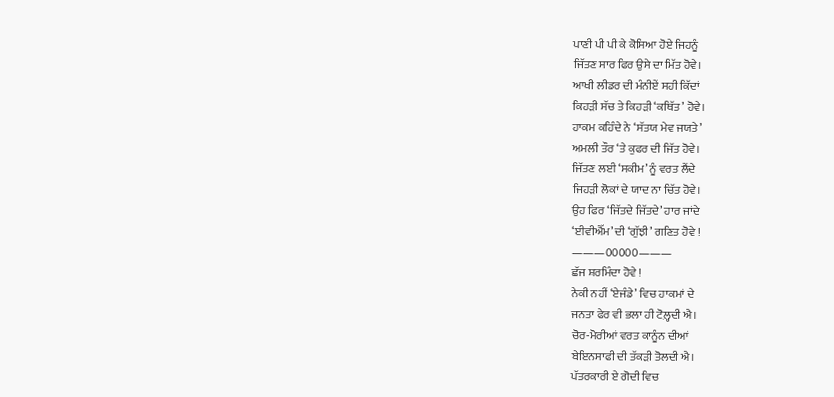ਪਾਣੀ ਪੀ ਪੀ ਕੇ ਕੋਸਿਆ ਹੋਏ ਜਿਹਨੂੰ
ਜਿੱਤਣ ਸਾਰ ਫਿਰ ਉਸੇ ਦਾ ਮਿੱਤ ਹੋਵੇ।
ਆਖੀ ਲੀਡਰ ਦੀ ਮੰਨੀਏਂ ਸਹੀ ਕਿੱਦਾਂ
ਕਿਹੜੀ ਸੱਚ ਤੇ ਕਿਹੜੀ ‘ਕਥਿੱਤ’ ਹੋਵੇ।
ਹਾਕਮ ਕਹਿੰਦੇ ਨੇ ‘ਸੱਤਯ ਮੇਵ ਜਯਤੇ’
ਅਮਲੀ ਤੌਰ ‘ਤੇ ਕੁਫਰ ਦੀ ਜਿੱਤ ਹੋਵੇ।
ਜਿੱਤਣ ਲਈ ‘ਸਕੀਮ’ ਨੂੰ ਵਰਤ ਲੈਂਦੇ
ਜਿਹੜੀ ਲੋਕਾਂ ਦੇ ਯਾਦ ਨਾ ਚਿੱਤ ਹੋਵੇ।
ਉਹ ਫਿਰ ‘ਜਿੱਤਦੇ ਜਿੱਤਦੇ’ ਹਾਰ ਜਾਂਦੇ
‘ਈਵੀਐੱਮ’ ਦੀ ‘ਗੁੱਝੀ’ ਗਣਿਤ ਹੋਵੇ !
———00000———
ਛੱਜ ਸ਼ਰਮਿੰਦਾ ਹੋਵੇ !
ਨੇਕੀ ਨਹੀਂ ‘ਏਜੰਡੇ’ ਵਿਚ ਹਾਕਮਾਂ ਦੇ
ਜਨਤਾ ਫੇਰ ਵੀ ਭਲਾ ਹੀ ਟੋਲ਼੍ਹਦੀ ਐ।
ਚੋਰ-ਮੋਰੀਆਂ ਵਰਤ ਕਾਨੂੰਨ ਦੀਆਂ
ਬੇਇਨਸਾਫੀ ਦੀ ਤੱਕੜੀ ਤੋਲਦੀ ਐ।
ਪੱਤਰਕਾਰੀ ਏ ਗੋਦੀ ਵਿਚ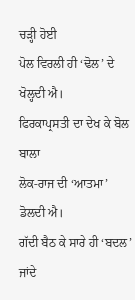ਚੜ੍ਹੀ ਹੋਈ
ਪੋਲ ਵਿਰਲੀ ਹੀ ‘ਢੋਲ’ ਦੇ ਖੋਲ੍ਹਦੀ ਐ।
ਫਿਰਕਾਪ੍ਰਸਤੀ ਦਾ ਦੇਖ ਕੇ ਬੋਲ ਬਾਲਾ
ਲੋਕ-ਰਾਜ ਦੀ ‘ਆਤਮਾ’ ਡੋਲਦੀ ਐ।
ਗੱਦੀ ਬੈਠ ਕੇ ਸਾਰੇ ਹੀ ‘ਬਦਲ’ ਜਾਂਦੇ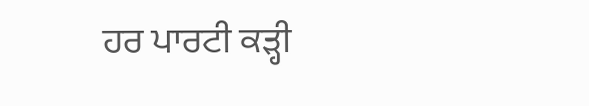ਹਰ ਪਾਰਟੀ ਕੜ੍ਹੀ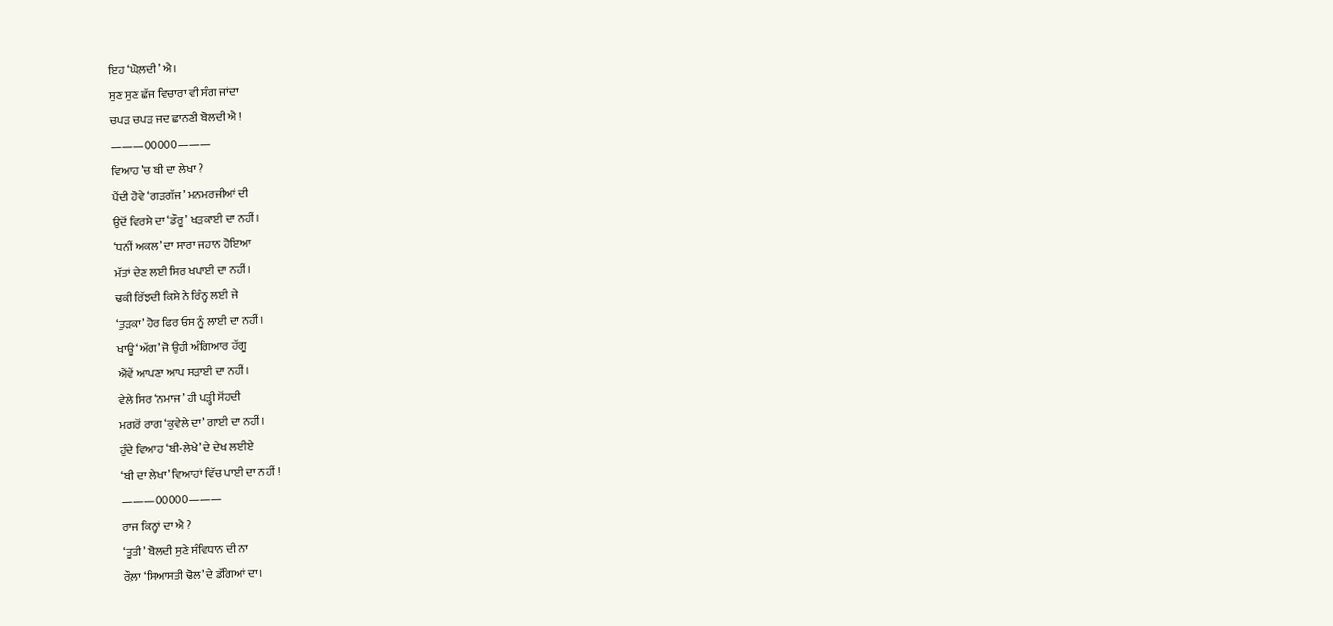ਇਹ ‘ਘੋਲ਼ਦੀ’ ਐ।
ਸੁਣ ਸੁਣ ਛੱਜ ਵਿਚਾਰਾ ਵੀ ਸੰਗ ਜਾਂਦਾ
ਚਪੜ ਚਪੜ ਜਦ ਛਾਨਣੀ ਬੋਲਦੀ ਐ !
———00000———
ਵਿਆਹ ’ਚ ਬੀ ਦਾ ਲੇਖਾ ?
ਪੈਂਦੀ ਹੋਵੇ ‘ਗੜਗੱਜ’ ਮਨਮਰਜੀਆਂ ਦੀ
ਉਦੋਂ ਵਿਰਸੇ ਦਾ ‘ਡੌਰੂ’ ਖੜਕਾਈ ਦਾ ਨਹੀਂ।
‘ਧਨੀਂ ਅਕਲ’ ਦਾ ਸਾਰਾ ਜਹਾਨ ਹੋਇਆ
ਮੱਤਾਂ ਦੇਣ ਲਈ ਸਿਰ ਖਪਾਈ ਦਾ ਨਹੀਂ।
ਢਕੀ ਰਿੱਝਦੀ ਕਿਸੇ ਨੇ ਰਿੰਨ੍ਹ ਲਈ ਜੇ
‘ਤੁੜਕਾ’ ਹੋਰ ਫਿਰ ਓਸ ਨੂੰ ਲਾਈ ਦਾ ਨਹੀਂ।
ਖਾਊ ‘ਅੱਗ’ ਜੋ ਉਹੀ ਅੰਗਿਆਰ ਹੱਗੂ
ਐਂਵੇਂ ਆਪਣਾ ਆਪ ਸੜਾਈ ਦਾ ਨਹੀਂ।
ਵੇਲੇ ਸਿਰ ‘ਨਮਾਜ’ ਹੀ ਪੜ੍ਹੀ ਸੋਂਹਦੀ
ਮਗਰੋਂ ਰਾਗ ‘ਕੁਵੇਲੇ ਦਾ’ ਗਾਈ ਦਾ ਨਹੀਂ।
ਹੁੰਦੇ ਵਿਆਹ ‘ਬੀ-ਲੇਖੇ’ ਦੇ ਦੇਖ ਲਈਏ
‘ਬੀ ਦਾ ਲੇਖਾ’ ਵਿਆਹਾਂ ਵਿੱਚ ਪਾਈ ਦਾ ਨਹੀਂ !
———00000———
ਰਾਜ ਕਿਨ੍ਹਾਂ ਦਾ ਐ ?
‘ਤੂਤੀ’ ਬੋਲਦੀ ਸੁਣੇ ਸੰਵਿਧਾਨ ਦੀ ਨਾ
ਰੌਲ਼ਾ ‘ਸਿਆਸਤੀ ਢੋਲ’ ਦੇ ਡੱਗਿਆਂ ਦਾ।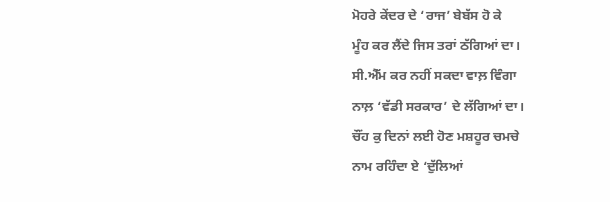ਮੋਹਰੇ ਕੇਂਦਰ ਦੇ ‘ਰਾਜ’ ਬੇਬੱਸ ਹੋ ਕੇ
ਮੂੰਹ ਕਰ ਲੈਂਦੇ ਜਿਸ ਤਰਾਂ ਠੱਗਿਆਂ ਦਾ।
ਸੀ.ਐੱਮ ਕਰ ਨਹੀਂ ਸਕਦਾ ਵਾਲ਼ ਵਿੰਗਾ
ਨਾਲ਼ ‘ਵੱਡੀ ਸਰਕਾਰ’ ਦੇ ਲੱਗਿਆਂ ਦਾ।
ਚੌਂਹ ਕੁ ਦਿਨਾਂ ਲਈ ਹੋਣ ਮਸ਼ਹੂਰ ਚਮਚੇ
ਨਾਮ ਰਹਿੰਦਾ ਏ ‘ਦੁੱਲਿਆਂ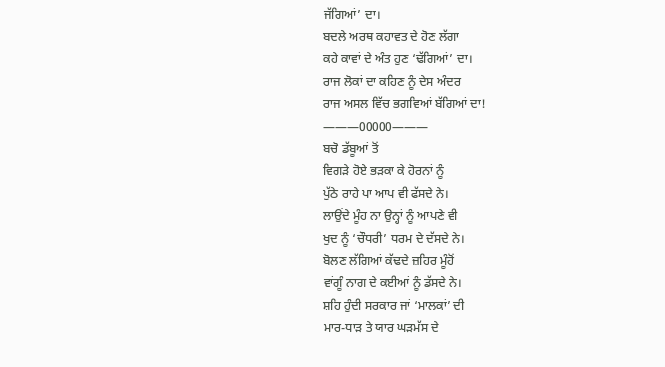ਜੱਗਿਆਂ’ ਦਾ।
ਬਦਲੇ ਅਰਥ ਕਹਾਵਤ ਦੇ ਹੋਣ ਲੱਗਾ
ਕਹੇ ਕਾਵਾਂ ਦੇ ਅੰਤ ਹੁਣ ‘ਢੱਗਿਆਂ’ ਦਾ।
ਰਾਜ ਲੋਕਾਂ ਦਾ ਕਹਿਣ ਨੂੰ ਦੇਸ ਅੰਦਰ
ਰਾਜ ਅਸਲ ਵਿੱਚ ਭਗਵਿਆਂ ਬੱਗਿਆਂ ਦਾ!
———00000———
ਬਚੋ ਡੱਬੂਆਂ ਤੋਂ
ਵਿਗੜੇ ਹੋਏ ਭੜਕਾ ਕੇ ਹੋਰਨਾਂ ਨੂੰ
ਪੁੱਠੇ ਰਾਹੇ ਪਾ ਆਪ ਵੀ ਫੱਸਦੇ ਨੇ।
ਲਾਉਂਦੇ ਮੂੰਹ ਨਾ ਉਨ੍ਹਾਂ ਨੂੰ ਆਪਣੇ ਵੀ
ਖੁਦ ਨੂੰ ‘ਚੌਧਰੀ’ ਧਰਮ ਦੇ ਦੱਸਦੇ ਨੇ।
ਬੋਲਣ ਲੱਗਿਆਂ ਕੱਢਦੇ ਜ਼ਹਿਰ ਮੂੰਹੋਂ
ਵਾਂਗੂੰ ਨਾਗ ਦੇ ਕਈਆਂ ਨੂੰ ਡੱਸਦੇ ਨੇ।
ਸ਼ਹਿ ਹੁੰਦੀ ਸਰਕਾਰ ਜਾਂ ‘ਮਾਲਕਾਂ’ ਦੀ
ਮਾਰ-ਧਾੜ ਤੇ ਯਾਰ ਘੜਮੱਸ ਦੇ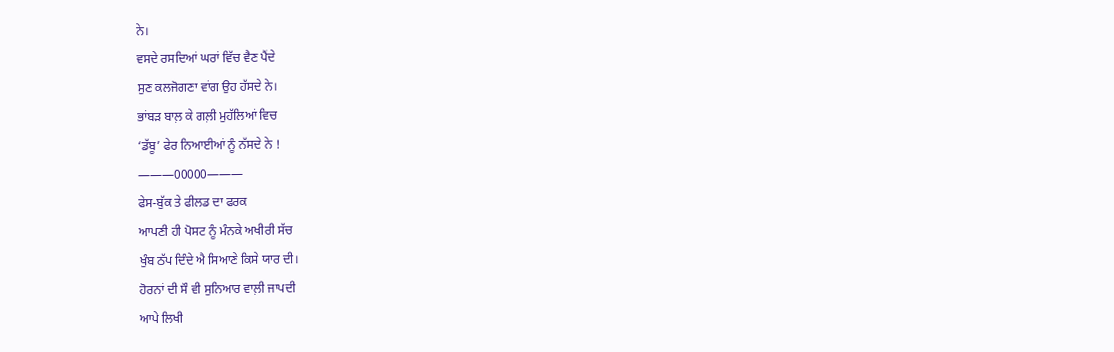ਨੇ।
ਵਸਦੇ ਰਸਦਿਆਂ ਘਰਾਂ ਵਿੱਚ ਵੈਣ ਪੈਂਦੇ
ਸੁਣ ਕਲਜੋਗਣਾ ਵਾਂਗ ਉਹ ਹੱਸਦੇ ਨੇ।
ਭਾਂਬੜ ਬਾਲ਼ ਕੇ ਗਲ਼ੀ ਮੁਹੱਲਿਆਂ ਵਿਚ
‘ਡੱਬੂ’ ਫੇਰ ਨਿਆਈਆਂ ਨੂੰ ਨੱਸਦੇ ਨੇ !
———00000———
ਫੇਸ-ਬੁੱਕ ਤੇ ਫੀਲਡ ਦਾ ਫਰਕ
ਆਪਣੀ ਹੀ ਪੋਸਟ ਨੂੰ ਮੰਨਕੇ ਅਖੀਰੀ ਸੱਚ
ਖੁੰਬ ਠੱਪ ਦਿੰਦੇ ਐ ਸਿਆਣੇ ਕਿਸੇ ਯਾਰ ਦੀ।
ਹੋਰਨਾਂ ਦੀ ਸੌ ਵੀ ਸੁਨਿਆਰ ਵਾਲ਼ੀ ਜਾਪਦੀ
ਆਪੇ ਲਿਖੀ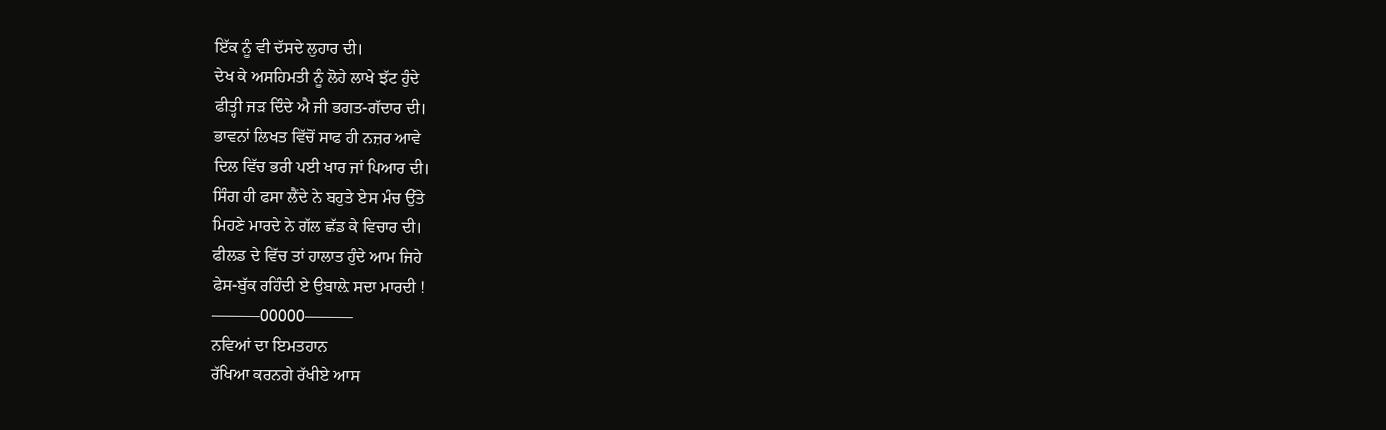ਇੱਕ ਨੂੰ ਵੀ ਦੱਸਦੇ ਲੁਹਾਰ ਦੀ।
ਦੇਖ ਕੇ ਅਸਹਿਮਤੀ ਨੂੰ ਲੋਹੇ ਲਾਖੇ ਝੱਟ ਹੁੰਦੇ
ਫੀਤ੍ਹੀ ਜੜ ਦਿੰਦੇ ਐ ਜੀ ਭਗਤ-ਗੱਦਾਰ ਦੀ।
ਭਾਵਨਾਂ ਲਿਖਤ ਵਿੱਚੋਂ ਸਾਫ ਹੀ ਨਜ਼ਰ ਆਵੇ
ਦਿਲ ਵਿੱਚ ਭਰੀ ਪਈ ਖਾਰ ਜਾਂ ਪਿਆਰ ਦੀ।
ਸਿੰਗ ਹੀ ਫਸਾ ਲੈਂਦੇ ਨੇ ਬਹੁਤੇ ਏਸ ਮੰਚ ਉੱਤੇ
ਮਿਹਣੇ ਮਾਰਦੇ ਨੇ ਗੱਲ ਛੱਡ ਕੇ ਵਿਚਾਰ ਦੀ।
ਫੀਲਡ ਦੇ ਵਿੱਚ ਤਾਂ ਹਾਲਾਤ ਹੁੰਦੇ ਆਮ ਜਿਹੇ
ਫੇਸ-ਬੁੱਕ ਰਹਿੰਦੀ ਏ ਉਬਾਲ਼ੇ ਸਦਾ ਮਾਰਦੀ !
———00000———
ਨਵਿਆਂ ਦਾ ਇਮਤਹਾਨ
ਰੱਖਿਆ ਕਰਨਗੇ ਰੱਖੀਏ ਆਸ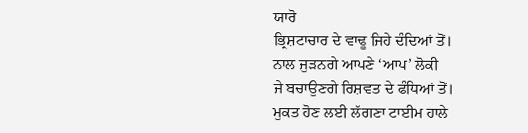ਯਾਰੋ
ਭ੍ਰਿਸ਼ਟਾਚਾਰ ਦੇ ਵਾਢੂ ਜਿਹੇ ਦੰਦਿਆਂ ਤੋਂ।
ਨਾਲ ਜੁੜਨਗੇ ਆਪਣੇ ‘ਆਪ’ ਲੋਕੀ
ਜੇ ਬਚਾਉਣਗੇ ਰਿਸ਼ਵਤ ਦੇ ਫੰਧਿਆਂ ਤੋਂ।
ਮੁਕਤ ਹੋਣ ਲਈ ਲੱਗਣਾ ਟਾਈਮ ਹਾਲੇ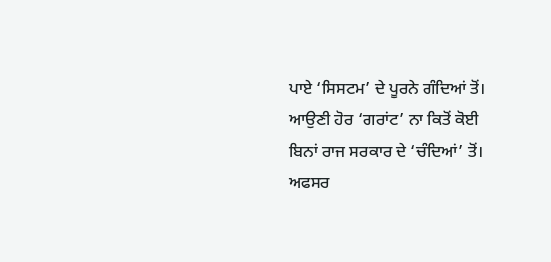ਪਾਏ ‘ਸਿਸਟਮ’ ਦੇ ਪੂਰਨੇ ਗੰਦਿਆਂ ਤੋਂ।
ਆਉਣੀ ਹੋਰ ‘ਗਰਾਂਟ’ ਨਾ ਕਿਤੋਂ ਕੋਈ
ਬਿਨਾਂ ਰਾਜ ਸਰਕਾਰ ਦੇ ‘ਚੰਦਿਆਂ’ ਤੋਂ।
ਅਫਸਰ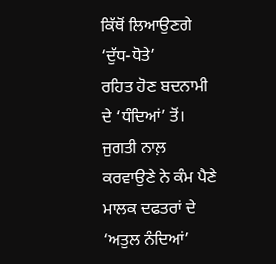ਕਿੱਥੋਂ ਲਿਆਉਣਗੇ ‘ਦੁੱਧ-ਧੋਤੇ’
ਰਹਿਤ ਹੋਣ ਬਦਨਾਮੀ ਦੇ ‘ਧੰਦਿਆਂ’ ਤੋਂ।
ਜੁਗਤੀ ਨਾਲ਼ ਕਰਵਾਉਣੇ ਨੇ ਕੰਮ ਪੈਣੇ
ਮਾਲਕ ਦਫਤਰਾਂ ਦੇ ‘ਅਤੁਲ ਨੰਦਿਆਂ’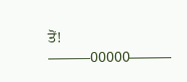ਤੋਂ!
———00000———